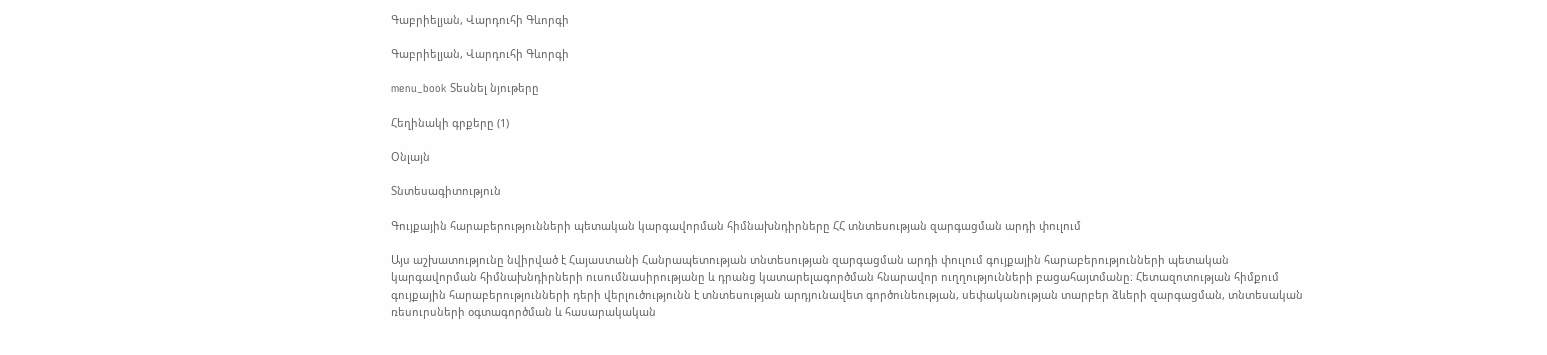Գաբրիելյան, Վարդուհի Գևորգի

Գաբրիելյան, Վարդուհի Գևորգի

menu_book Տեսնել նյութերը

Հեղինակի գրքերը (1)

Օնլայն

Տնտեսագիտություն

Գույքային հարաբերությունների պետական կարգավորման հիմնախնդիրները ՀՀ տնտեսության զարգացման արդի փուլում

Այս աշխատությունը նվիրված է Հայաստանի Հանրապետության տնտեսության զարգացման արդի փուլում գույքային հարաբերությունների պետական կարգավորման հիմնախնդիրների ուսումնասիրությանը և դրանց կատարելագործման հնարավոր ուղղությունների բացահայտմանը։ Հետազոտության հիմքում գույքային հարաբերությունների դերի վերլուծությունն է տնտեսության արդյունավետ գործունեության, սեփականության տարբեր ձևերի զարգացման, տնտեսական ռեսուրսների օգտագործման և հասարակական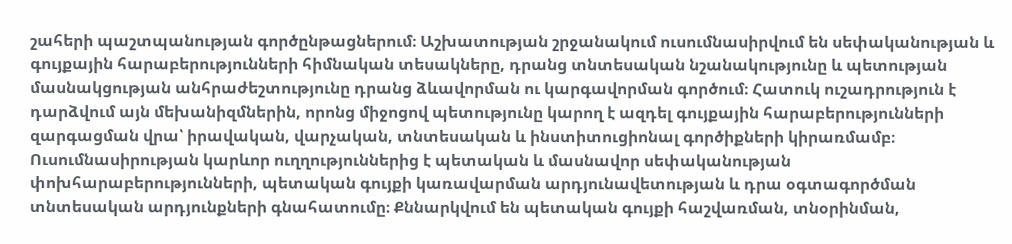շահերի պաշտպանության գործընթացներում։ Աշխատության շրջանակում ուսումնասիրվում են սեփականության և գույքային հարաբերությունների հիմնական տեսակները, դրանց տնտեսական նշանակությունը և պետության մասնակցության անհրաժեշտությունը դրանց ձևավորման ու կարգավորման գործում։ Հատուկ ուշադրություն է դարձվում այն մեխանիզմներին, որոնց միջոցով պետությունը կարող է ազդել գույքային հարաբերությունների զարգացման վրա՝ իրավական, վարչական, տնտեսական և ինստիտուցիոնալ գործիքների կիրառմամբ։ Ուսումնասիրության կարևոր ուղղություններից է պետական և մասնավոր սեփականության փոխհարաբերությունների, պետական գույքի կառավարման արդյունավետության և դրա օգտագործման տնտեսական արդյունքների գնահատումը։ Քննարկվում են պետական գույքի հաշվառման, տնօրինման,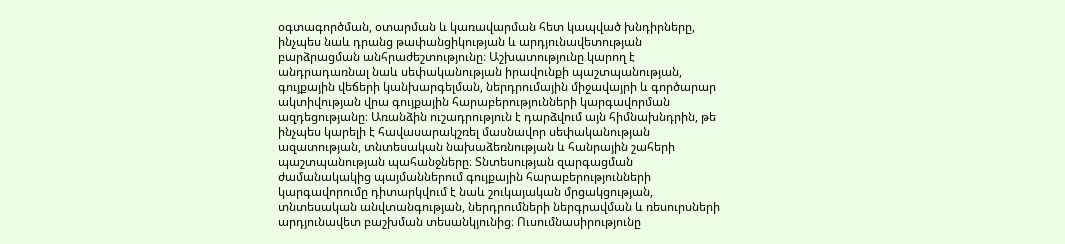օգտագործման, օտարման և կառավարման հետ կապված խնդիրները, ինչպես նաև դրանց թափանցիկության և արդյունավետության բարձրացման անհրաժեշտությունը։ Աշխատությունը կարող է անդրադառնալ նաև սեփականության իրավունքի պաշտպանության, գույքային վեճերի կանխարգելման, ներդրումային միջավայրի և գործարար ակտիվության վրա գույքային հարաբերությունների կարգավորման ազդեցությանը։ Առանձին ուշադրություն է դարձվում այն հիմնախնդրին, թե ինչպես կարելի է հավասարակշռել մասնավոր սեփականության ազատության, տնտեսական նախաձեռնության և հանրային շահերի պաշտպանության պահանջները։ Տնտեսության զարգացման ժամանակակից պայմաններում գույքային հարաբերությունների կարգավորումը դիտարկվում է նաև շուկայական մրցակցության, տնտեսական անվտանգության, ներդրումների ներգրավման և ռեսուրսների արդյունավետ բաշխման տեսանկյունից։ Ուսումնասիրությունը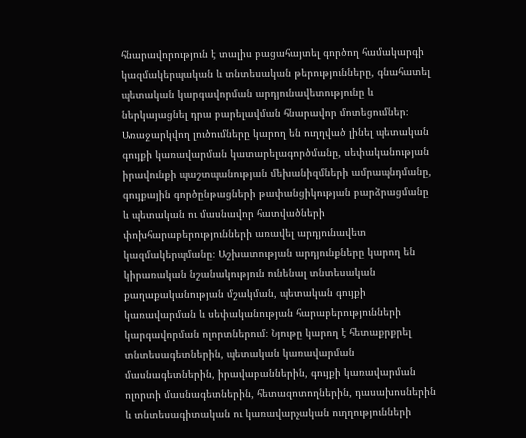հնարավորություն է տալիս բացահայտել գործող համակարգի կազմակերպական և տնտեսական թերությունները, գնահատել պետական կարգավորման արդյունավետությունը և ներկայացնել դրա բարելավման հնարավոր մոտեցումներ։ Առաջարկվող լուծումները կարող են ուղղված լինել պետական գույքի կառավարման կատարելագործմանը, սեփականության իրավունքի պաշտպանության մեխանիզմների ամրապնդմանը, գույքային գործընթացների թափանցիկության բարձրացմանը և պետական ու մասնավոր հատվածների փոխհարաբերությունների առավել արդյունավետ կազմակերպմանը։ Աշխատության արդյունքները կարող են կիրառական նշանակություն ունենալ տնտեսական քաղաքականության մշակման, պետական գույքի կառավարման և սեփականության հարաբերությունների կարգավորման ոլորտներում։ Նյութը կարող է հետաքրքրել տնտեսագետներին, պետական կառավարման մասնագետներին, իրավաբաններին, գույքի կառավարման ոլորտի մասնագետներին, հետազոտողներին, դասախոսներին և տնտեսագիտական ու կառավարչական ուղղությունների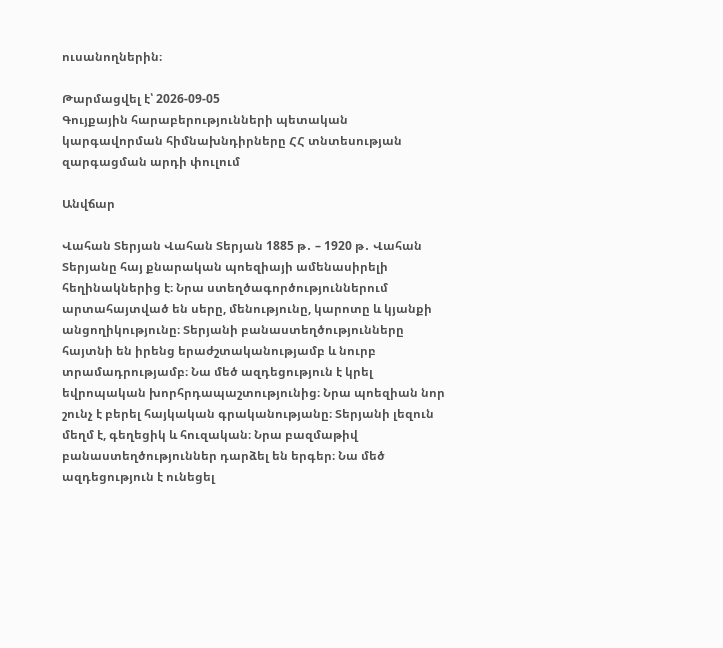ուսանողներին։

Թարմացվել է՝ 2026-09-05
Գույքային հարաբերությունների պետական կարգավորման հիմնախնդիրները ՀՀ տնտեսության զարգացման արդի փուլում

Անվճար

Վահան Տերյան Վահան Տերյան 1885 թ․ – 1920 թ․ Վահան Տերյանը հայ քնարական պոեզիայի ամենասիրելի հեղինակներից է։ Նրա ստեղծագործություններում արտահայտված են սերը, մենությունը, կարոտը և կյանքի անցողիկությունը։ Տերյանի բանաստեղծությունները հայտնի են իրենց երաժշտականությամբ և նուրբ տրամադրությամբ։ Նա մեծ ազդեցություն է կրել եվրոպական խորհրդապաշտությունից։ Նրա պոեզիան նոր շունչ է բերել հայկական գրականությանը։ Տերյանի լեզուն մեղմ է, գեղեցիկ և հուզական։ Նրա բազմաթիվ բանաստեղծություններ դարձել են երգեր։ Նա մեծ ազդեցություն է ունեցել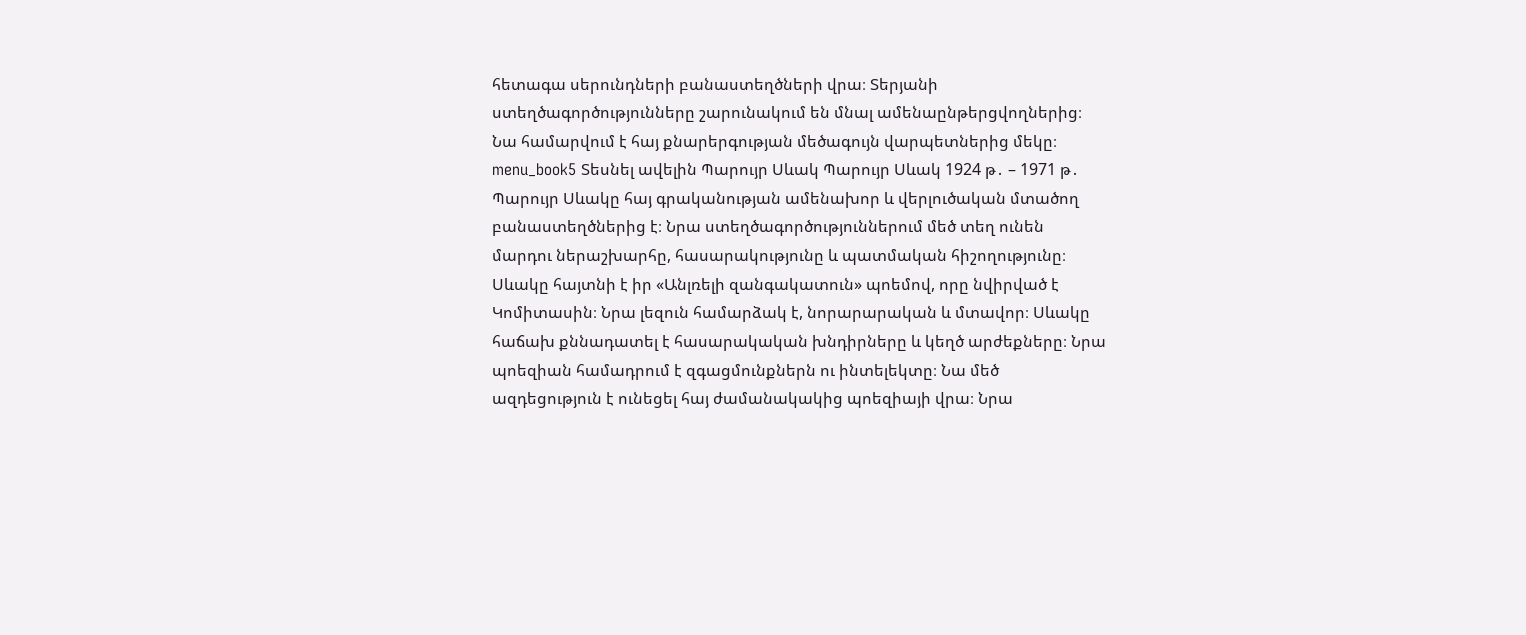հետագա սերունդների բանաստեղծների վրա։ Տերյանի ստեղծագործությունները շարունակում են մնալ ամենաընթերցվողներից։ Նա համարվում է հայ քնարերգության մեծագույն վարպետներից մեկը։ menu_book5 Տեսնել ավելին Պարույր Սևակ Պարույր Սևակ 1924 թ․ – 1971 թ․ Պարույր Սևակը հայ գրականության ամենախոր և վերլուծական մտածող բանաստեղծներից է։ Նրա ստեղծագործություններում մեծ տեղ ունեն մարդու ներաշխարհը, հասարակությունը և պատմական հիշողությունը։ Սևակը հայտնի է իր «Անլռելի զանգակատուն» պոեմով, որը նվիրված է Կոմիտասին։ Նրա լեզուն համարձակ է, նորարարական և մտավոր։ Սևակը հաճախ քննադատել է հասարակական խնդիրները և կեղծ արժեքները։ Նրա պոեզիան համադրում է զգացմունքներն ու ինտելեկտը։ Նա մեծ ազդեցություն է ունեցել հայ ժամանակակից պոեզիայի վրա։ Նրա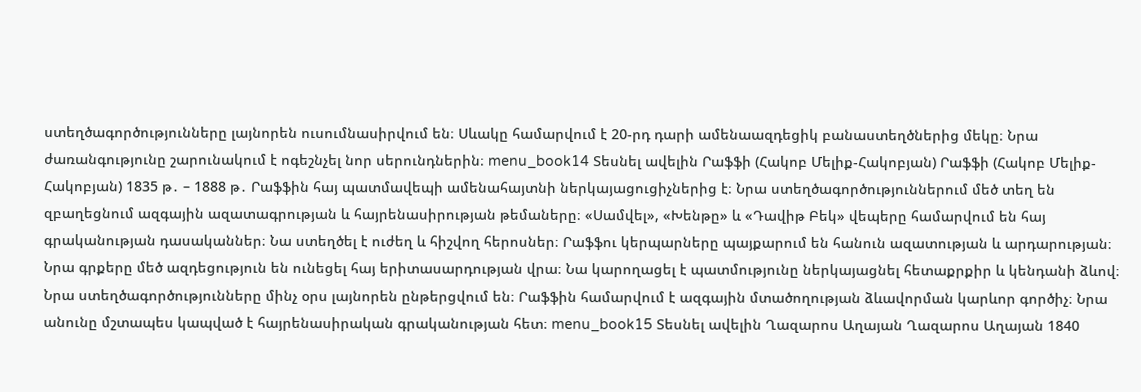ստեղծագործությունները լայնորեն ուսումնասիրվում են։ Սևակը համարվում է 20-րդ դարի ամենաազդեցիկ բանաստեղծներից մեկը։ Նրա ժառանգությունը շարունակում է ոգեշնչել նոր սերունդներին։ menu_book14 Տեսնել ավելին Րաֆֆի (Հակոբ Մելիք-Հակոբյան) Րաֆֆի (Հակոբ Մելիք-Հակոբյան) 1835 թ․ – 1888 թ․ Րաֆֆին հայ պատմավեպի ամենահայտնի ներկայացուցիչներից է։ Նրա ստեղծագործություններում մեծ տեղ են զբաղեցնում ազգային ազատագրության և հայրենասիրության թեմաները։ «Սամվել», «Խենթը» և «Դավիթ Բեկ» վեպերը համարվում են հայ գրականության դասականներ։ Նա ստեղծել է ուժեղ և հիշվող հերոսներ։ Րաֆֆու կերպարները պայքարում են հանուն ազատության և արդարության։ Նրա գրքերը մեծ ազդեցություն են ունեցել հայ երիտասարդության վրա։ Նա կարողացել է պատմությունը ներկայացնել հետաքրքիր և կենդանի ձևով։ Նրա ստեղծագործությունները մինչ օրս լայնորեն ընթերցվում են։ Րաֆֆին համարվում է ազգային մտածողության ձևավորման կարևոր գործիչ։ Նրա անունը մշտապես կապված է հայրենասիրական գրականության հետ։ menu_book15 Տեսնել ավելին Ղազարոս Աղայան Ղազարոս Աղայան 1840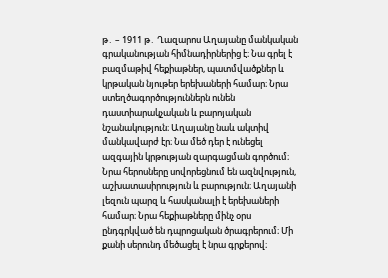թ․ – 1911 թ․ Ղազարոս Աղայանը մանկական գրականության հիմնադիրներից է։ Նա գրել է բազմաթիվ հեքիաթներ, պատմվածքներ և կրթական նյութեր երեխաների համար։ Նրա ստեղծագործություններն ունեն դաստիարակչական և բարոյական նշանակություն։ Աղայանը նաև ակտիվ մանկավարժ էր։ Նա մեծ դեր է ունեցել ազգային կրթության զարգացման գործում։ Նրա հերոսները սովորեցնում են ազնվություն, աշխատասիրություն և բարություն։ Աղայանի լեզուն պարզ և հասկանալի է երեխաների համար։ Նրա հեքիաթները մինչ օրս ընդգրկված են դպրոցական ծրագրերում։ Մի քանի սերունդ մեծացել է նրա գրքերով։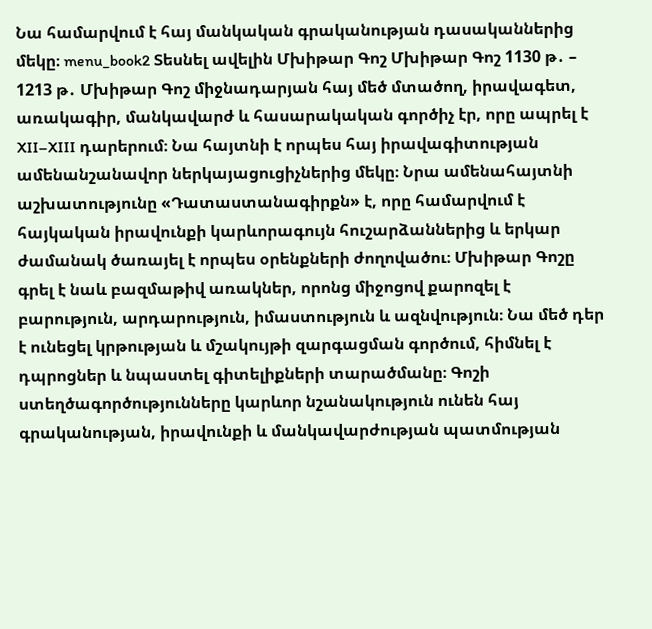Նա համարվում է հայ մանկական գրականության դասականներից մեկը։ menu_book2 Տեսնել ավելին Մխիթար Գոշ Մխիթար Գոշ 1130 թ․ – 1213 թ․ Մխիթար Գոշ միջնադարյան հայ մեծ մտածող, իրավագետ, առակագիր, մանկավարժ և հասարակական գործիչ էր, որը ապրել է XII–XIII դարերում։ Նա հայտնի է որպես հայ իրավագիտության ամենանշանավոր ներկայացուցիչներից մեկը։ Նրա ամենահայտնի աշխատությունը «Դատաստանագիրքն» է, որը համարվում է հայկական իրավունքի կարևորագույն հուշարձաններից և երկար ժամանակ ծառայել է որպես օրենքների ժողովածու։ Մխիթար Գոշը գրել է նաև բազմաթիվ առակներ, որոնց միջոցով քարոզել է բարություն, արդարություն, իմաստություն և ազնվություն։ Նա մեծ դեր է ունեցել կրթության և մշակույթի զարգացման գործում, հիմնել է դպրոցներ և նպաստել գիտելիքների տարածմանը։ Գոշի ստեղծագործությունները կարևոր նշանակություն ունեն հայ գրականության, իրավունքի և մանկավարժության պատմության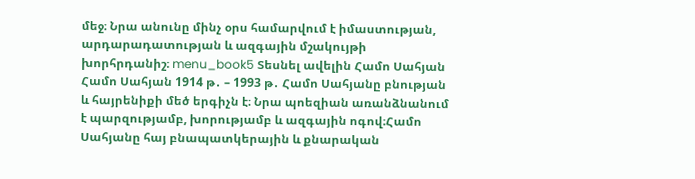մեջ։ Նրա անունը մինչ օրս համարվում է իմաստության, արդարադատության և ազգային մշակույթի խորհրդանիշ։ menu_book5 Տեսնել ավելին Համո Սահյան Համո Սահյան 1914 թ․ – 1993 թ․ Համո Սահյանը բնության և հայրենիքի մեծ երգիչն է։ Նրա պոեզիան առանձնանում է պարզությամբ, խորությամբ և ազգային ոգով։Համո Սահյանը հայ բնապատկերային և քնարական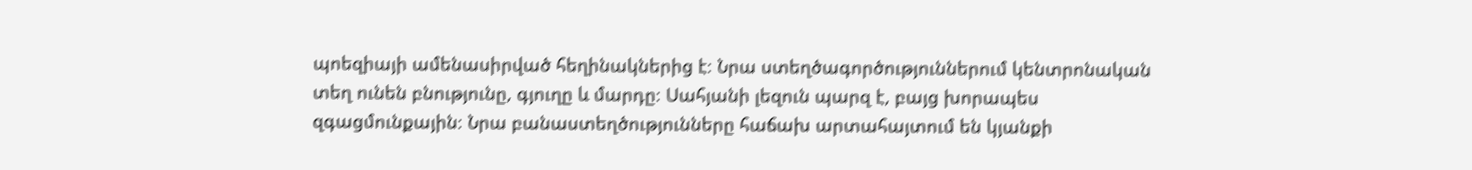պոեզիայի ամենասիրված հեղինակներից է։ Նրա ստեղծագործություններում կենտրոնական տեղ ունեն բնությունը, գյուղը և մարդը։ Սահյանի լեզուն պարզ է, բայց խորապես զգացմունքային։ Նրա բանաստեղծությունները հաճախ արտահայտում են կյանքի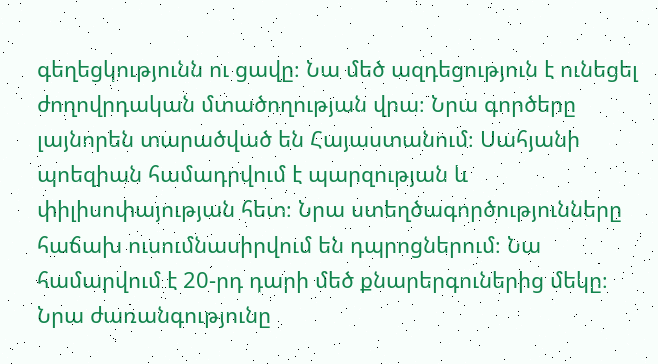գեղեցկությունն ու ցավը։ Նա մեծ ազդեցություն է ունեցել ժողովրդական մտածողության վրա։ Նրա գործերը լայնորեն տարածված են Հայաստանում։ Սահյանի պոեզիան համադրվում է պարզության և փիլիսոփայության հետ։ Նրա ստեղծագործությունները հաճախ ուսումնասիրվում են դպրոցներում։ Նա համարվում է 20-րդ դարի մեծ քնարերգուներից մեկը։ Նրա ժառանգությունը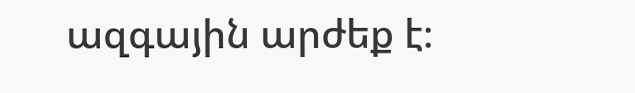ազգային արժեք է։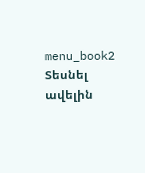menu_book2 Տեսնել ավելին